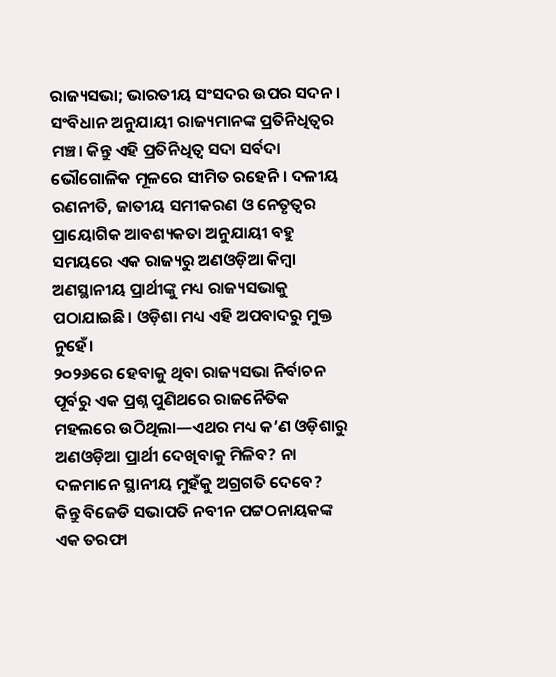ରାଜ୍ୟସଭା; ଭାରତୀୟ ସଂସଦର ଉପର ସଦନ। ସଂବିଧାନ ଅନୁଯାୟୀ ରାଜ୍ୟମାନଙ୍କ ପ୍ରତିନିଧିତ୍ୱର ମଞ୍ଚ। କିନ୍ତୁ ଏହି ପ୍ରତିନିଧିତ୍ୱ ସଦା ସର୍ବଦା ଭୌଗୋଳିକ ମୂଳରେ ସୀମିତ ରହେନି। ଦଳୀୟ ରଣନୀତି, ଜାତୀୟ ସମୀକରଣ ଓ ନେତୃତ୍ୱର ପ୍ରାୟୋଗିକ ଆବଶ୍ୟକତା ଅନୁଯାୟୀ ବହୁ ସମୟରେ ଏକ ରାଜ୍ୟରୁ ଅଣଓଡ଼ିଆ କିମ୍ବା ଅଣସ୍ଥାନୀୟ ପ୍ରାର୍ଥୀଙ୍କୁ ମଧ୍ୟ ରାଜ୍ୟସଭାକୁ ପଠାଯାଇଛି। ଓଡ଼ିଶା ମଧ୍ୟ ଏହି ଅପବାଦରୁ ମୁକ୍ତ ନୁହେଁ।
୨୦୨୬ରେ ହେବାକୁ ଥିବା ରାଜ୍ୟସଭା ନିର୍ବାଚନ ପୂର୍ବରୁ ଏକ ପ୍ରଶ୍ନ ପୁଣିଥରେ ରାଜନୈତିକ ମହଲରେ ଉଠିଥିଲା—ଏଥର ମଧ୍ୟ କ’ଣ ଓଡ଼ିଶାରୁ ଅଣଓଡ଼ିଆ ପ୍ରାର୍ଥୀ ଦେଖିବାକୁ ମିଳିବ? ନା ଦଳମାନେ ସ୍ଥାନୀୟ ମୁହଁକୁ ଅଗ୍ରଗତି ଦେବେ? କିନ୍ତୁ ବିଜେଡି ସଭାପତି ନବୀନ ପଟ୍ଟଠନାୟକଙ୍କ ଏକ ତରଫା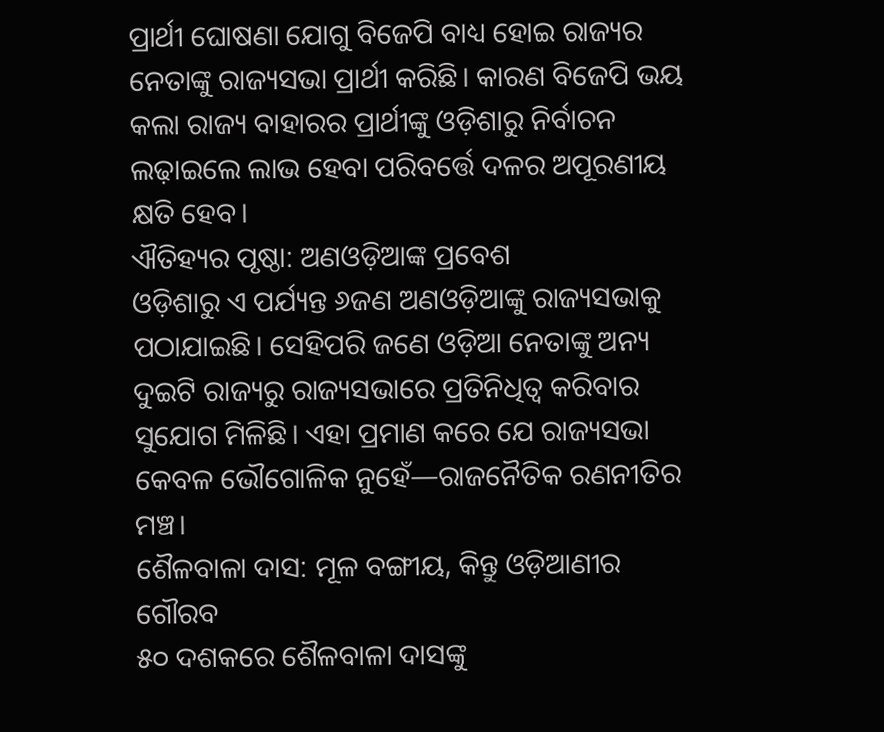ପ୍ରାର୍ଥୀ ଘୋଷଣା ଯୋଗୁ ବିଜେପି ବାଧ୍ୟ ହୋଇ ରାଜ୍ୟର ନେତାଙ୍କୁ ରାଜ୍ୟସଭା ପ୍ରାର୍ଥୀ କରିଛି। କାରଣ ବିଜେପି ଭୟ କଲା ରାଜ୍ୟ ବାହାରର ପ୍ରାର୍ଥୀଙ୍କୁ ଓଡ଼ିଶାରୁ ନିର୍ବାଚନ ଲଢ଼ାଇଲେ ଲାଭ ହେବା ପରିବର୍ତ୍ତେ ଦଳର ଅପୂରଣୀୟ କ୍ଷତି ହେବ।
ଐତିହ୍ୟର ପୃଷ୍ଠା: ଅଣଓଡ଼ିଆଙ୍କ ପ୍ରବେଶ
ଓଡ଼ିଶାରୁ ଏ ପର୍ଯ୍ୟନ୍ତ ୬ଜଣ ଅଣଓଡ଼ିଆଙ୍କୁ ରାଜ୍ୟସଭାକୁ ପଠାଯାଇଛି। ସେହିପରି ଜଣେ ଓଡ଼ିଆ ନେତାଙ୍କୁ ଅନ୍ୟ ଦୁଇଟି ରାଜ୍ୟରୁ ରାଜ୍ୟସଭାରେ ପ୍ରତିନିଧିତ୍ୱ କରିବାର ସୁଯୋଗ ମିଳିଛି। ଏହା ପ୍ରମାଣ କରେ ଯେ ରାଜ୍ୟସଭା କେବଳ ଭୌଗୋଳିକ ନୁହେଁ—ରାଜନୈତିକ ରଣନୀତିର ମଞ୍ଚ।
ଶୈଳବାଳା ଦାସ: ମୂଳ ବଙ୍ଗୀୟ, କିନ୍ତୁ ଓଡ଼ିଆଣୀର ଗୌରବ
୫୦ ଦଶକରେ ଶୈଳବାଳା ଦାସଙ୍କୁ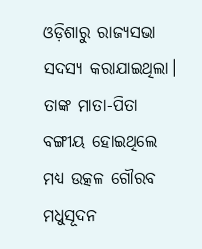ଓଡ଼ିଶାରୁ ରାଜ୍ୟସଭା ସଦସ୍ୟ କରାଯାଇଥିଲା। ତାଙ୍କ ମାତା-ପିତା ବଙ୍ଗୀୟ ହୋଇଥିଲେ ମଧ୍ୟ ଉତ୍କଳ ଗୌରବ ମଧୁସୂଦନ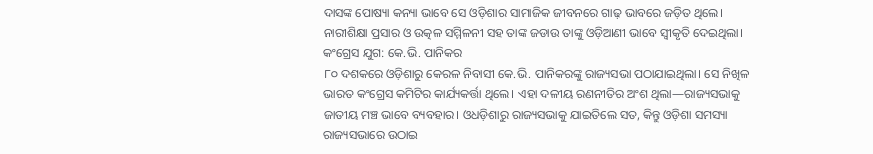ଦାସଙ୍କ ପୋଷ୍ୟା କନ୍ୟା ଭାବେ ସେ ଓଡ଼ିଶାର ସାମାଜିକ ଜୀବନରେ ଗାଢ଼ ଭାବରେ ଜଡ଼ିତ ଥିଲେ। ନାରୀଶିକ୍ଷା ପ୍ରସାର ଓ ଉତ୍କଳ ସମ୍ମିଳନୀ ସହ ତାଙ୍କ ଜଡାଉ ତାଙ୍କୁ ଓଡ଼ିଆଣୀ ଭାବେ ସ୍ୱୀକୃତି ଦେଇଥିଲା।
କଂଗ୍ରେସ ଯୁଗ: କେ.ଭି. ପାନିକର
୮୦ ଦଶକରେ ଓଡ଼ିଶାରୁ କେରଳ ନିବାସୀ କେ.ଭି. ପାନିକରଙ୍କୁ ରାଜ୍ୟସଭା ପଠାଯାଇଥିଲା। ସେ ନିଖିଳ ଭାରତ କଂଗ୍ରେସ କମିଟିର କାର୍ଯ୍ୟକର୍ତ୍ତା ଥିଲେ। ଏହା ଦଳୀୟ ରଣନୀତିର ଅଂଶ ଥିଲା—ରାଜ୍ୟସଭାକୁ ଜାତୀୟ ମଞ୍ଚ ଭାବେ ବ୍ୟବହାର। ଓଧଡ଼ିଶାରୁ ରାଜ୍ୟସଭାକୁ ଯାଇତିଲେ ସତ, କିନ୍ତୁ ଓଡ଼ିଶା ସମସ୍ୟା ରାଜ୍ୟସଭାରେ ଉଠାଇ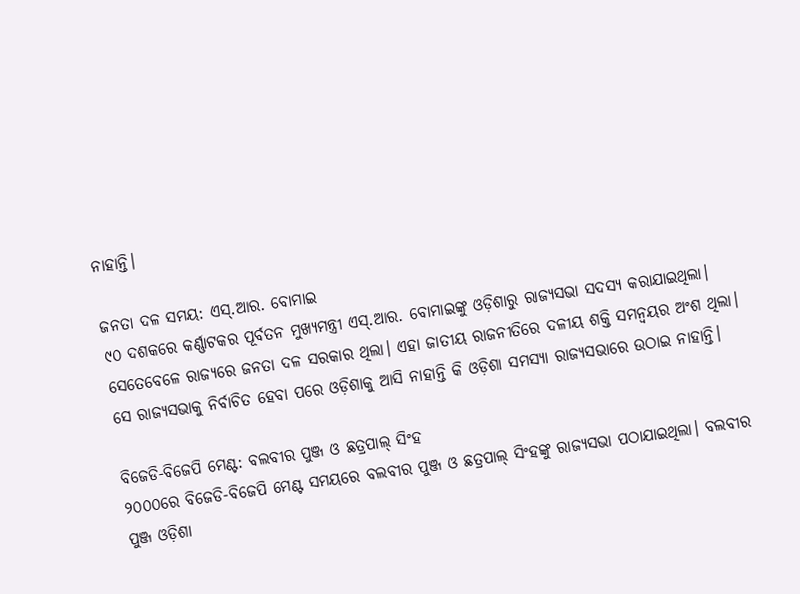ନାହାନ୍ତି।

ଜନତା ଦଳ ସମୟ: ଏସ୍.ଆର. ବୋମାଇ
୯୦ ଦଶକରେ କର୍ଣ୍ଣାଟକର ପୂର୍ବତନ ମୁଖ୍ୟମନ୍ତ୍ରୀ ଏସ୍.ଆର. ବୋମାଇଙ୍କୁ ଓଡ଼ିଶାରୁ ରାଜ୍ୟସଭା ସଦସ୍ୟ କରାଯାଇଥିଲା। ସେତେବେଳେ ରାଜ୍ୟରେ ଜନତା ଦଳ ସରକାର ଥିଲା। ଏହା ଜାତୀୟ ରାଜନୀତିରେ ଦଳୀୟ ଶକ୍ତି ସମନ୍ୱୟର ଅଂଶ ଥିଲା। ସେ ରାଜ୍ୟସଭାକୁ ନିର୍ବାଚିତ ହେବା ପରେ ଓଡ଼ିଶାକୁ ଆସି ନାହାନ୍ତି କି ଓଡ଼ିଶା ସମସ୍ୟା ରାଜ୍ୟସଭାରେ ଉଠାଇ ନାହାନ୍ତି।

ବିଜେଡି-ବିଜେପି ମେଣ୍ଟ: ବଲବୀର ପୁଞ୍ଜ ଓ ଛତ୍ରପାଲ୍ ସିଂହ
୨୦୦୦ରେ ବିଜେଡି-ବିଜେପି ମେଣ୍ଟ ସମୟରେ ବଲବୀର ପୁଞ୍ଜ ଓ ଛତ୍ରପାଲ୍ ସିଂହଙ୍କୁ ରାଜ୍ୟସଭା ପଠାଯାଇଥିଲା। ବଲବୀର ପୁଞ୍ଜ ଓଡ଼ିଶା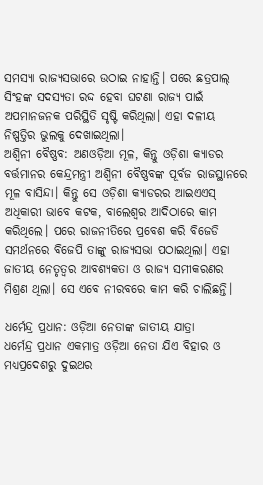ସମସ୍ୟା ରାଜ୍ୟସଭାରେ ଉଠାଇ ନାହାନ୍ତି। ପରେ ଛତ୍ରପାଲ୍ ସିଂହଙ୍କ ସଦସ୍ୟତା ରଦ୍ଦ ହେବା ଘଟଣା ରାଜ୍ୟ ପାଇଁ ଅପମାନଜନକ ପରିସ୍ଥିତି ସୃଷ୍ଟି କରିଥିଲା। ଏହା ଦଳୀୟ ନିଷ୍ପତ୍ତିର ଭୁଲକୁ ଦେଖାଇଥିଲା।
ଅଶ୍ୱିନୀ ବୈଷ୍ଣବ: ଅଣଓଡ଼ିଆ ମୂଳ, କିନ୍ତୁ ଓଡ଼ିଶା କ୍ୟାଡର
ବର୍ତ୍ତମାନର କେନ୍ଦ୍ରମନ୍ତ୍ରୀ ଅଶ୍ୱିନୀ ବୈଷ୍ଣବଙ୍କ ପୂର୍ବଜ ରାଜସ୍ଥାନରେ ମୂଳ ବାସିନ୍ଦା। କିନ୍ତୁ ସେ ଓଡ଼ିଶା କ୍ୟାଡରର ଆଇଏଏସ୍ ଅଧିକାରୀ ଭାବେ କଟକ, ବାଲେଶ୍ୱର ଆଦିଠାରେ କାମ କରିଥିଲେ। ପରେ ରାଜନୀତିରେ ପ୍ରବେଶ କରି ବିଜେଡି ସମର୍ଥନରେ ବିଜେପି ତାଙ୍କୁ ରାଜ୍ୟସଭା ପଠାଇଥିଲା। ଏହା ଜାତୀୟ ନେତୃତ୍ୱର ଆବଶ୍ୟକତା ଓ ରାଜ୍ୟ ସମୀକରଣର ମିଶ୍ରଣ ଥିଲା। ସେ ଏବେ ନୀରବରେ କାମ କରି ଚାଲିଛନ୍ତି।

ଧର୍ମେନ୍ଦ୍ର ପ୍ରଧାନ: ଓଡ଼ିଆ ନେତାଙ୍କ ଜାତୀୟ ଯାତ୍ରା
ଧର୍ମେନ୍ଦ୍ର ପ୍ରଧାନ ଏକମାତ୍ର ଓଡ଼ିଆ ନେତା ଯିଏ ବିହାର ଓ ମଧ୍ୟପ୍ରଦେଶରୁ ଦୁଇଥର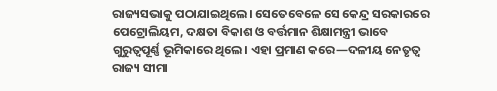ରାଜ୍ୟସଭାକୁ ପଠାଯାଇଥିଲେ। ସେତେବେଳେ ସେ କେନ୍ଦ୍ର ସରକାରରେ ପେଟ୍ରୋଲିୟମ, ଦକ୍ଷତା ବିକାଶ ଓ ବର୍ତ୍ତମାନ ଶିକ୍ଷାମନ୍ତ୍ରୀ ଭାବେ ଗୁରୁତ୍ୱପୂର୍ଣ୍ଣ ଭୂମିକାରେ ଥିଲେ। ଏହା ପ୍ରମାଣ କରେ—ଦଳୀୟ ନେତୃତ୍ୱ ରାଜ୍ୟ ସୀମା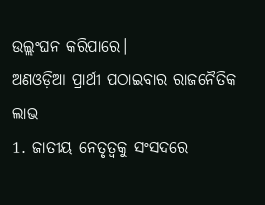ଉଲ୍ଲଂଘନ କରିପାରେ।
ଅଣଓଡ଼ିଆ ପ୍ରାର୍ଥୀ ପଠାଇବାର ରାଜନୈତିକ ଲାଭ
1. ଜାତୀୟ ନେତୃତ୍ୱକୁ ସଂସଦରେ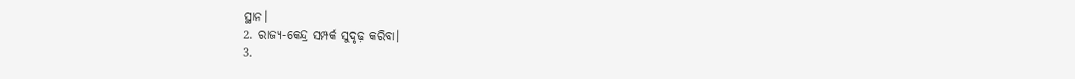ସ୍ଥାନ।
2. ରାଜ୍ୟ-କେନ୍ଦ୍ର ସମ୍ପର୍କ ସୁଦୃଢ଼ କରିବା।
3.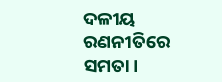ଦଳୀୟ ରଣନୀତିରେ ସମତା।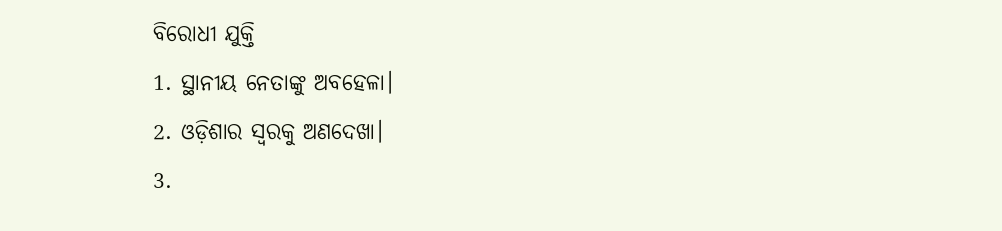ବିରୋଧୀ ଯୁକ୍ତି
1. ସ୍ଥାନୀୟ ନେତାଙ୍କୁ ଅବହେଳା।
2. ଓଡ଼ିଶାର ସ୍ୱରକୁ ଅଣଦେଖା।
3.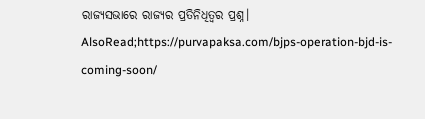ରାଜ୍ୟସଭାରେ ରାଜ୍ୟର ପ୍ରତିନିଧିତ୍ୱର ପ୍ରଶ୍ନ।
AlsoRead;https://purvapaksa.com/bjps-operation-bjd-is-coming-soon/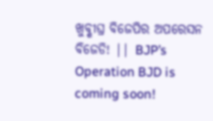ଖୁବ୍ଶୀଘ୍ର ବିଜେପିର ଅପରେସନ ବିଜେଡି! || BJP’s Operation BJD is coming soon!